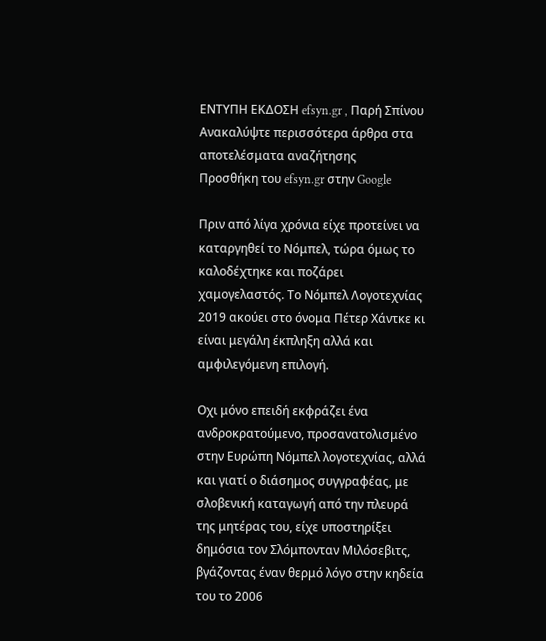ΕΝΤΥΠΗ ΕΚΔΟΣΗ efsyn.gr , Παρή Σπίνου
Ανακαλύψτε περισσότερα άρθρα στα αποτελέσματα αναζήτησης
Προσθήκη του efsyn.gr στην Google

Πριν από λίγα χρόνια είχε προτείνει να καταργηθεί το Νόμπελ, τώρα όμως το καλοδέχτηκε και ποζάρει χαμογελαστός. Το Νόμπελ Λογοτεχνίας 2019 ακούει στο όνομα Πέτερ Χάντκε κι είναι μεγάλη έκπληξη αλλά και αμφιλεγόμενη επιλογή.

Οχι μόνο επειδή εκφράζει ένα ανδροκρατούμενο, προσανατολισμένο στην Ευρώπη Νόμπελ λογοτεχνίας, αλλά και γιατί ο διάσημος συγγραφέας, με σλοβενική καταγωγή από την πλευρά της μητέρας του, είχε υποστηρίξει δημόσια τον Σλόμπονταν Μιλόσεβιτς, βγάζοντας έναν θερμό λόγο στην κηδεία του το 2006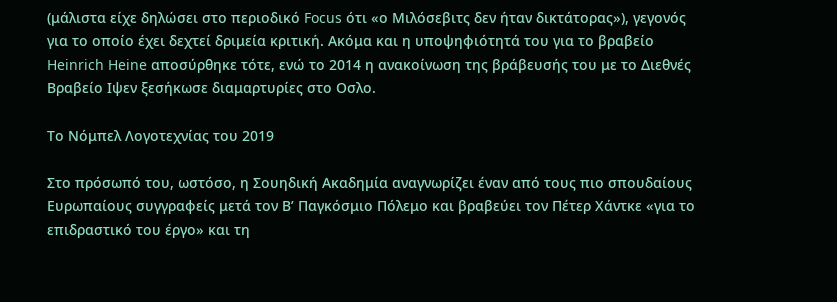(μάλιστα είχε δηλώσει στο περιοδικό Focus ότι «ο Μιλόσεβιτς δεν ήταν δικτάτορας»), γεγονός για το οποίο έχει δεχτεί δριμεία κριτική. Ακόμα και η υποψηφιότητά του για το βραβείο Heinrich Heine αποσύρθηκε τότε, ενώ το 2014 η ανακοίνωση της βράβευσής του με το Διεθνές Βραβείο Ιψεν ξεσήκωσε διαμαρτυρίες στο Οσλο.

Το Νόμπελ Λογοτεχνίας του 2019

Στο πρόσωπό του, ωστόσο, η Σουηδική Ακαδημία αναγνωρίζει έναν από τους πιο σπουδαίους Ευρωπαίους συγγραφείς μετά τον Β’ Παγκόσμιο Πόλεμο και βραβεύει τον Πέτερ Χάντκε «για το επιδραστικό του έργο» και τη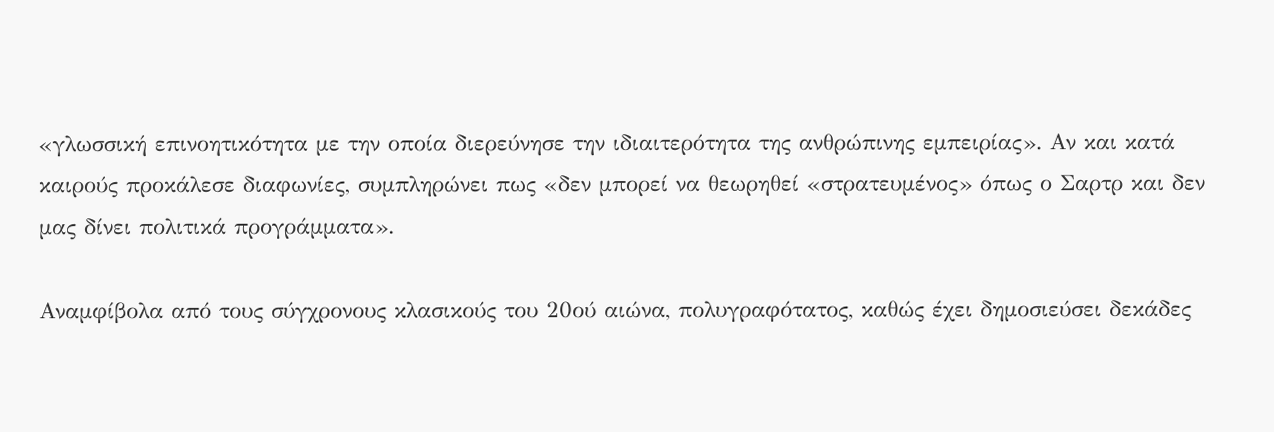«γλωσσική επινοητικότητα με την οποία διερεύνησε την ιδιαιτερότητα της ανθρώπινης εμπειρίας». Αν και κατά καιρούς προκάλεσε διαφωνίες, συμπληρώνει πως «δεν μπορεί να θεωρηθεί «στρατευμένος» όπως ο Σαρτρ και δεν μας δίνει πολιτικά προγράμματα».

Αναμφίβολα από τους σύγχρονους κλασικούς του 20ού αιώνα, πολυγραφότατος, καθώς έχει δημοσιεύσει δεκάδες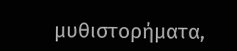μυθιστορήματα,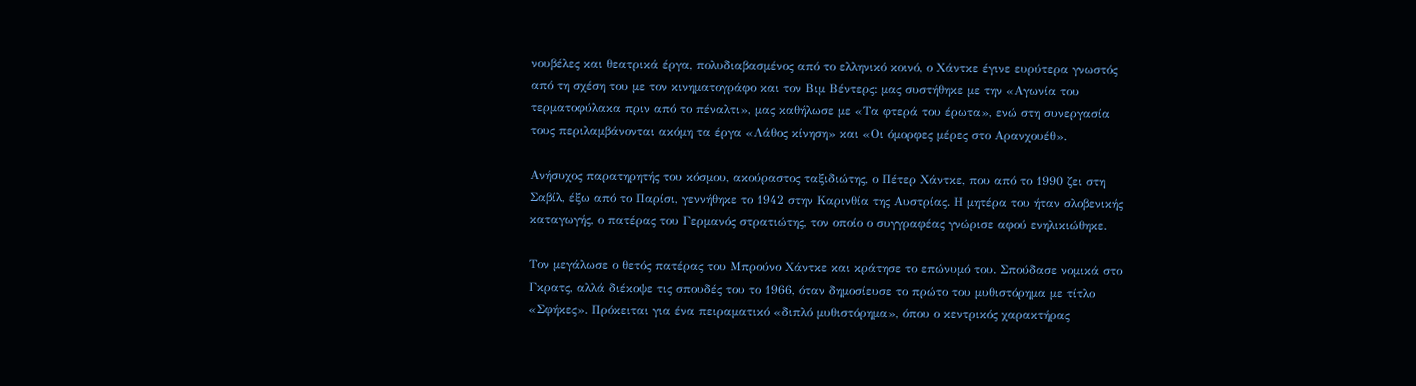νουβέλες και θεατρικά έργα, πολυδιαβασμένος από το ελληνικό κοινό, ο Χάντκε έγινε ευρύτερα γνωστός από τη σχέση του με τον κινηματογράφο και τον Βιμ Βέντερς: μας συστήθηκε με την «Αγωνία του τερματοφύλακα πριν από το πέναλτι», μας καθήλωσε με «Τα φτερά του έρωτα», ενώ στη συνεργασία τους περιλαμβάνονται ακόμη τα έργα «Λάθος κίνηση» και «Οι όμορφες μέρες στο Αρανχουέθ».

Ανήσυχος παρατηρητής του κόσμου, ακούραστος ταξιδιώτης, ο Πέτερ Χάντκε, που από το 1990 ζει στη Σαβίλ, έξω από το Παρίσι, γεννήθηκε το 1942 στην Καρινθία της Αυστρίας. Η μητέρα του ήταν σλοβενικής καταγωγής, ο πατέρας του Γερμανός στρατιώτης, τον οποίο ο συγγραφέας γνώρισε αφού ενηλικιώθηκε.

Τον μεγάλωσε ο θετός πατέρας του Μπρούνο Χάντκε και κράτησε το επώνυμό του. Σπούδασε νομικά στο Γκρατς, αλλά διέκοψε τις σπουδές του το 1966, όταν δημοσίευσε το πρώτο του μυθιστόρημα με τίτλο «Σφήκες». Πρόκειται για ένα πειραματικό «διπλό μυθιστόρημα», όπου ο κεντρικός χαρακτήρας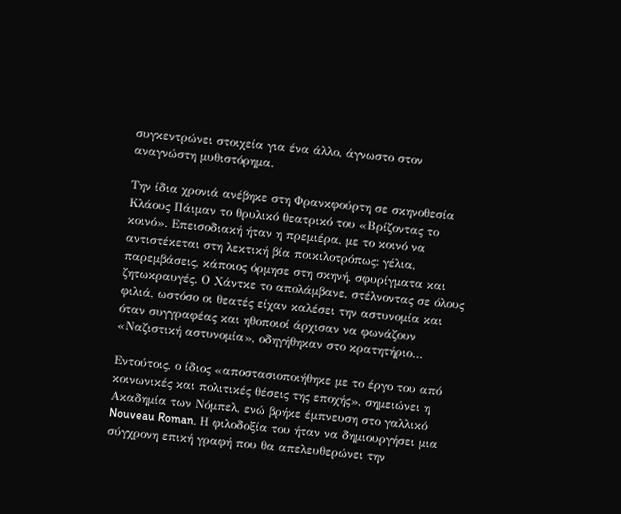συγκεντρώνει στοιχεία για ένα άλλο, άγνωστο στον αναγνώστη μυθιστόρημα.

Την ίδια χρονιά ανέβηκε στη Φρανκφούρτη σε σκηνοθεσία Κλάους Πάιμαν το θρυλικό θεατρικό του «Βρίζοντας το κοινό». Επεισοδιακή ήταν η πρεμιέρα, με το κοινό να αντιστέκεται στη λεκτική βία ποικιλοτρόπως: γέλια, παρεμβάσεις, κάποιος όρμησε στη σκηνή, σφυρίγματα και ζητωκραυγές. Ο Χάντκε το απολάμβανε, στέλνοντας σε όλους φιλιά, ωστόσο οι θεατές είχαν καλέσει την αστυνομία και όταν συγγραφέας και ηθοποιοί άρχισαν να φωνάζουν «Ναζιστική αστυνομία», οδηγήθηκαν στο κρατητήριο…

Εντούτοις, ο ίδιος «αποστασιοποιήθηκε με το έργο του από κοινωνικές και πολιτικές θέσεις της εποχής», σημειώνει η Ακαδημία των Νόμπελ, ενώ βρήκε έμπνευση στο γαλλικό Nouveau Roman. Η φιλοδοξία του ήταν να δημιουργήσει μια σύγχρονη επική γραφή που θα απελευθερώνει την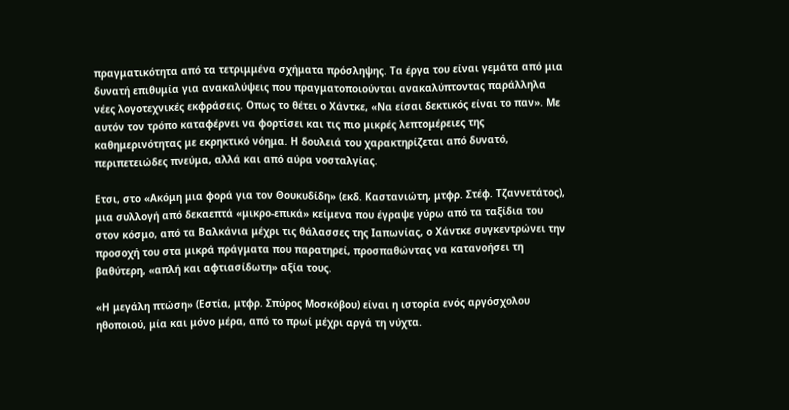πραγματικότητα από τα τετριμμένα σχήματα πρόσληψης. Τα έργα του είναι γεμάτα από μια δυνατή επιθυμία για ανακαλύψεις που πραγματοποιούνται ανακαλύπτοντας παράλληλα νέες λογοτεχνικές εκφράσεις. Οπως το θέτει ο Χάντκε, «Να είσαι δεκτικός είναι το παν». Με αυτόν τον τρόπο καταφέρνει να φορτίσει και τις πιο μικρές λεπτομέρειες της καθημερινότητας με εκρηκτικό νόημα. Η δουλειά του χαρακτηρίζεται από δυνατό, περιπετειώδες πνεύμα, αλλά και από αύρα νοσταλγίας.

Ετσι, στο «Ακόμη μια φορά για τον Θουκυδίδη» (εκδ. Καστανιώτη, μτφρ. Στέφ. Τζαννετάτος), μια συλλογή από δεκαεπτά «μικρο-επικά» κείμενα που έγραψε γύρω από τα ταξίδια του στον κόσμο, από τα Βαλκάνια μέχρι τις θάλασσες της Ιαπωνίας, ο Χάντκε συγκεντρώνει την προσοχή του στα μικρά πράγματα που παρατηρεί, προσπαθώντας να κατανοήσει τη βαθύτερη, «απλή και αφτιασίδωτη» αξία τους.

«Η μεγάλη πτώση» (Εστία, μτφρ. Σπύρος Μοσκόβου) είναι η ιστορία ενός αργόσχολου ηθοποιού, μία και μόνο μέρα, από το πρωί μέχρι αργά τη νύχτα.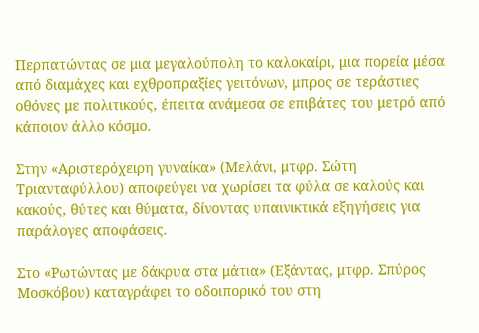Περπατώντας σε μια μεγαλούπολη το καλοκαίρι, μια πορεία μέσα από διαμάχες και εχθροπραξίες γειτόνων, μπρος σε τεράστιες οθόνες με πολιτικούς, έπειτα ανάμεσα σε επιβάτες του μετρό από κάποιον άλλο κόσμο.

Στην «Αριστερόχειρη γυναίκα» (Μελάνι, μτφρ. Σώτη Τριανταφύλλου) αποφεύγει να χωρίσει τα φύλα σε καλούς και κακούς, θύτες και θύματα, δίνοντας υπαινικτικά εξηγήσεις για παράλογες αποφάσεις.

Στο «Ρωτώντας με δάκρυα στα μάτια» (Εξάντας, μτφρ. Σπύρος Μοσκόβου) καταγράφει το οδοιπορικό του στη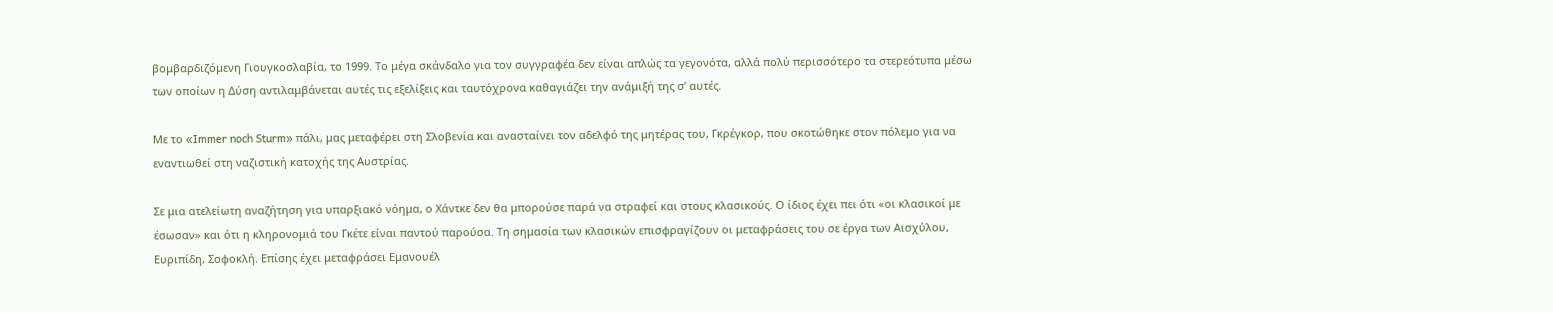βομβαρδιζόμενη Γιουγκοσλαβία, το 1999. Το μέγα σκάνδαλο για τον συγγραφέα δεν είναι απλώς τα γεγονότα, αλλά πολύ περισσότερο τα στερεότυπα μέσω των οποίων η Δύση αντιλαμβάνεται αυτές τις εξελίξεις και ταυτόχρονα καθαγιάζει την ανάμιξή της σ’ αυτές.

Με το «Immer noch Sturm» πάλι, μας μεταφέρει στη Σλοβενία και ανασταίνει τον αδελφό της μητέρας του, Γκρέγκορ, που σκοτώθηκε στον πόλεμο για να εναντιωθεί στη ναζιστική κατοχής της Αυστρίας.

Σε μια ατελείωτη αναζήτηση για υπαρξιακό νόημα, ο Χάντκε δεν θα μπορούσε παρά να στραφεί και στους κλασικούς. Ο ίδιος έχει πει ότι «οι κλασικοί με έσωσαν» και ότι η κληρονομιά του Γκέτε είναι παντού παρούσα. Τη σημασία των κλασικών επισφραγίζουν οι μεταφράσεις του σε έργα των Αισχύλου, Ευριπίδη, Σοφοκλή. Επίσης έχει μεταφράσει Εμανουέλ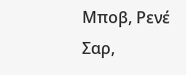Μποβ, Ρενέ Σαρ,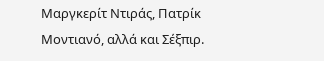Μαργκερίτ Ντιράς, Πατρίκ Μοντιανό, αλλά και Σέξπιρ.